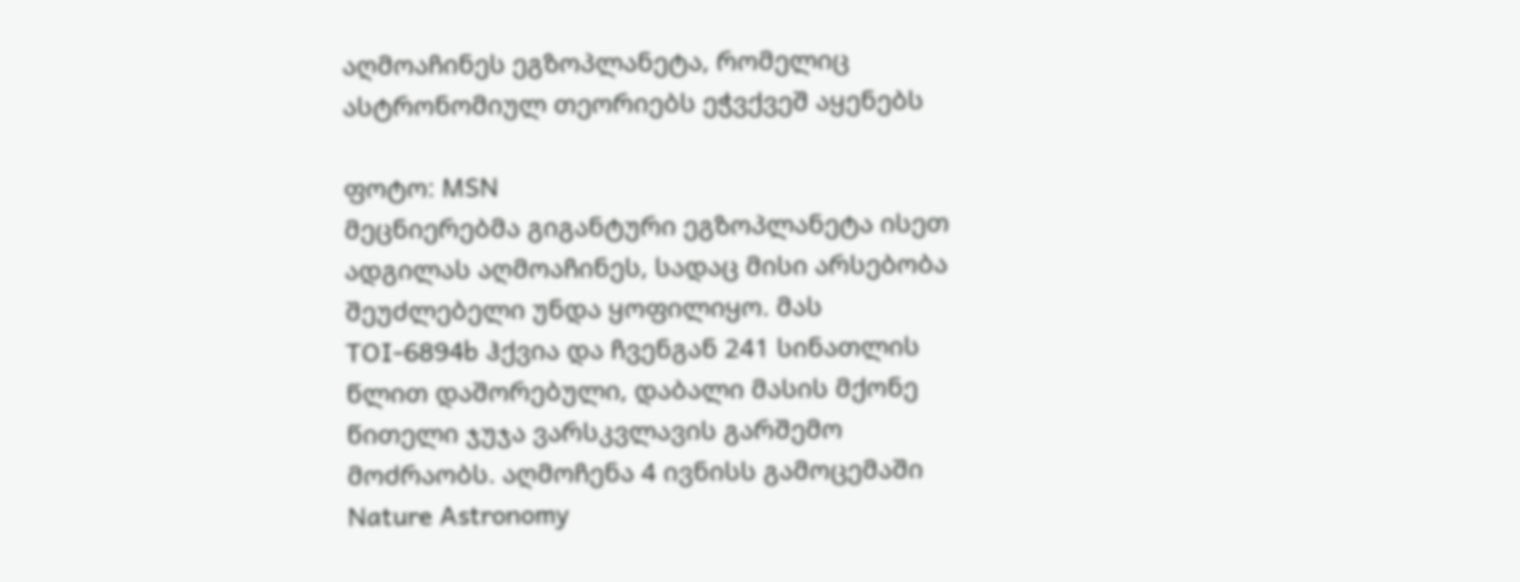აღმოაჩინეს ეგზოპლანეტა, რომელიც ასტრონომიულ თეორიებს ეჭვქვეშ აყენებს

ფოტო: MSN
მეცნიერებმა გიგანტური ეგზოპლანეტა ისეთ ადგილას აღმოაჩინეს, სადაც მისი არსებობა შეუძლებელი უნდა ყოფილიყო. მას TOI-6894b ჰქვია და ჩვენგან 241 სინათლის წლით დაშორებული, დაბალი მასის მქონე წითელი ჯუჯა ვარსკვლავის გარშემო მოძრაობს. აღმოჩენა 4 ივნისს გამოცემაში Nature Astronomy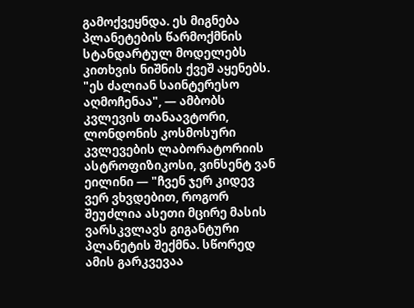გამოქვეყნდა. ეს მიგნება პლანეტების წარმოქმნის სტანდარტულ მოდელებს კითხვის ნიშნის ქვეშ აყენებს.
"ეს ძალიან საინტერესო აღმოჩენაა", — ამბობს კვლევის თანაავტორი, ლონდონის კოსმოსური კვლევების ლაბორატორიის ასტროფიზიკოსი, ვინსენტ ვან ეილინი — "ჩვენ ჯერ კიდევ ვერ ვხვდებით, როგორ შეუძლია ასეთი მცირე მასის ვარსკვლავს გიგანტური პლანეტის შექმნა. სწორედ ამის გარკვევაა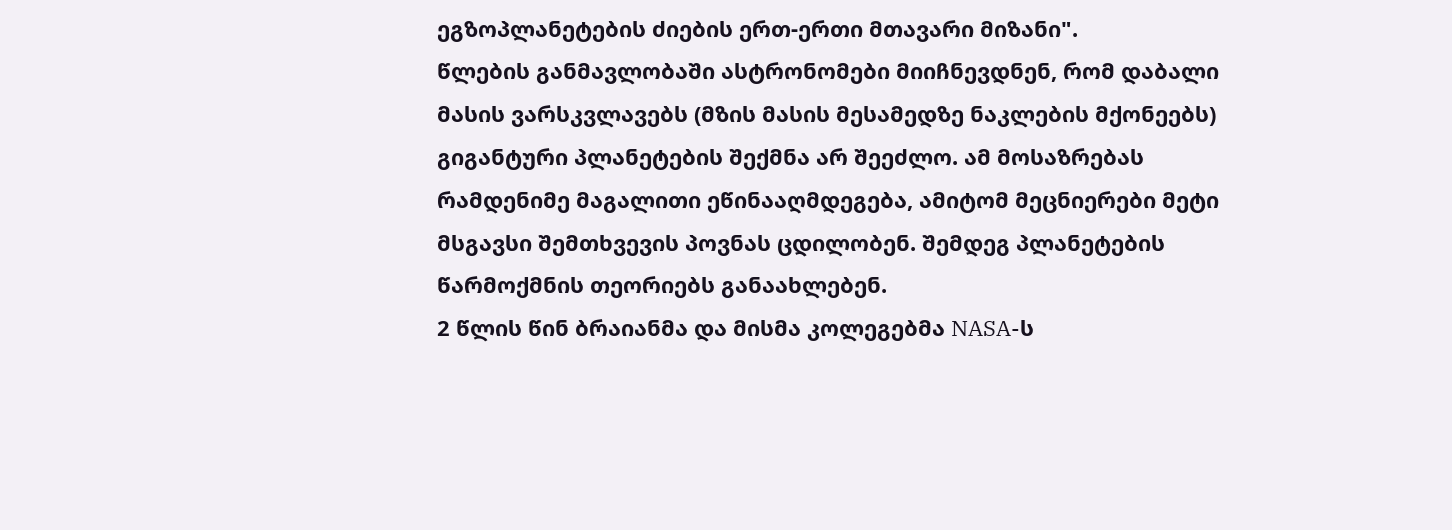ეგზოპლანეტების ძიების ერთ-ერთი მთავარი მიზანი".
წლების განმავლობაში ასტრონომები მიიჩნევდნენ, რომ დაბალი მასის ვარსკვლავებს (მზის მასის მესამედზე ნაკლების მქონეებს) გიგანტური პლანეტების შექმნა არ შეეძლო. ამ მოსაზრებას რამდენიმე მაგალითი ეწინააღმდეგება, ამიტომ მეცნიერები მეტი მსგავსი შემთხვევის პოვნას ცდილობენ. შემდეგ პლანეტების წარმოქმნის თეორიებს განაახლებენ.
2 წლის წინ ბრაიანმა და მისმა კოლეგებმა NASA-ს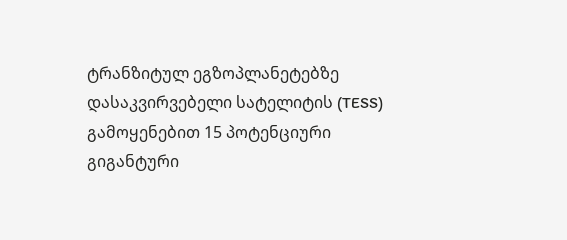ტრანზიტულ ეგზოპლანეტებზე დასაკვირვებელი სატელიტის (TESS) გამოყენებით 15 პოტენციური გიგანტური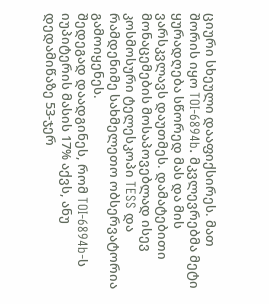ციური სხეული დააფიქსირეს. მათ შორის იყო TOI-6894b. მკვლევრებმა მეტი ყურადღება სწორედ მას და მის ვარსკვლავს დაუთმეს. დამატებითი მონაცემების მოსაპოვებლად ისევ კოსმოსური ტელესკოპი TESS და რამდენიმე სახმელეთო ობსერვატორია გამოიყენეს.
შედეგად დაადგინეს, რომ TOI-6894b-ს იუპიტერის მასის 17% აქვს, ანუ დედამიწაზე 53-ჯერ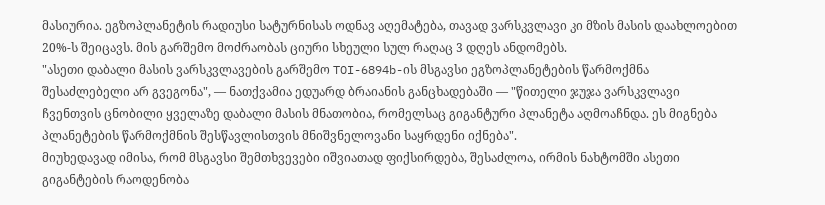მასიურია. ეგზოპლანეტის რადიუსი სატურნისას ოდნავ აღემატება, თავად ვარსკვლავი კი მზის მასის დაახლოებით 20%-ს შეიცავს. მის გარშემო მოძრაობას ციური სხეული სულ რაღაც 3 დღეს ანდომებს.
"ასეთი დაბალი მასის ვარსკვლავების გარშემო TOI-6894b-ის მსგავსი ეგზოპლანეტების წარმოქმნა შესაძლებელი არ გვეგონა", — ნათქვამია ედუარდ ბრაიანის განცხადებაში — "წითელი ჯუჯა ვარსკვლავი ჩვენთვის ცნობილი ყველაზე დაბალი მასის მნათობია, რომელსაც გიგანტური პლანეტა აღმოაჩნდა. ეს მიგნება პლანეტების წარმოქმნის შესწავლისთვის მნიშვნელოვანი საყრდენი იქნება".
მიუხედავად იმისა, რომ მსგავსი შემთხვევები იშვიათად ფიქსირდება, შესაძლოა, ირმის ნახტომში ასეთი გიგანტების რაოდენობა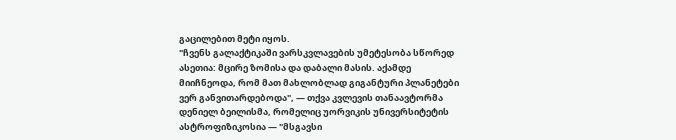გაცილებით მეტი იყოს.
"ჩვენს გალაქტიკაში ვარსკვლავების უმეტესობა სწორედ ასეთია: მცირე ზომისა და დაბალი მასის. აქამდე მიიჩნეოდა, რომ მათ მახლობლად გიგანტური პლანეტები ვერ განვითარდებოდა", — თქვა კვლევის თანაავტორმა დენიელ ბეილისმა, რომელიც უორვიკის უნივერსიტეტის ასტროფიზიკოსია — "მსგავსი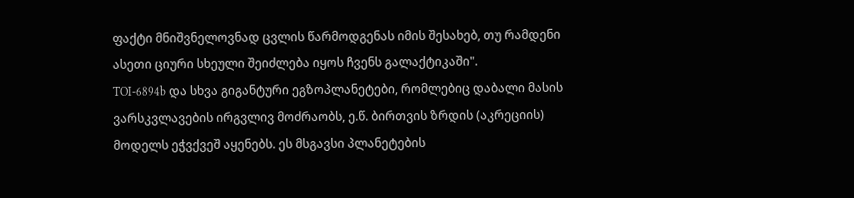ფაქტი მნიშვნელოვნად ცვლის წარმოდგენას იმის შესახებ, თუ რამდენი ასეთი ციური სხეული შეიძლება იყოს ჩვენს გალაქტიკაში".
TOI-6894b და სხვა გიგანტური ეგზოპლანეტები, რომლებიც დაბალი მასის ვარსკვლავების ირგვლივ მოძრაობს, ე.წ. ბირთვის ზრდის (აკრეციის) მოდელს ეჭვქვეშ აყენებს. ეს მსგავსი პლანეტების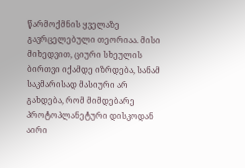წარმოქმნის ყველაზე გავრცელებული თეორიაა. მისი მიხედვით, ციური სხეულის ბირთვი იქამდე იზრდება, სანამ საკმარისად მასიური არ გახდება, რომ მიმდებარე პროტოპლანეტური დისკოდან აირი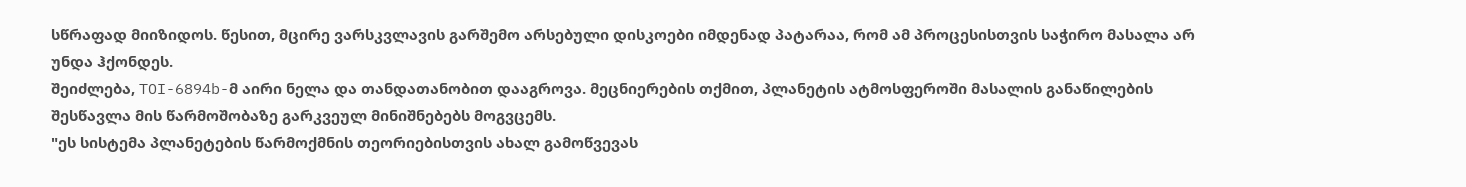სწრაფად მიიზიდოს. წესით, მცირე ვარსკვლავის გარშემო არსებული დისკოები იმდენად პატარაა, რომ ამ პროცესისთვის საჭირო მასალა არ უნდა ჰქონდეს.
შეიძლება, TOI-6894b-მ აირი ნელა და თანდათანობით დააგროვა. მეცნიერების თქმით, პლანეტის ატმოსფეროში მასალის განაწილების შესწავლა მის წარმოშობაზე გარკვეულ მინიშნებებს მოგვცემს.
"ეს სისტემა პლანეტების წარმოქმნის თეორიებისთვის ახალ გამოწვევას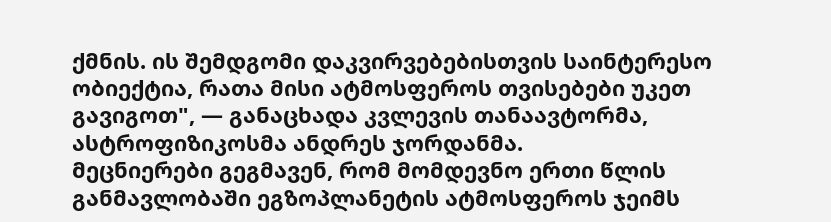ქმნის. ის შემდგომი დაკვირვებებისთვის საინტერესო ობიექტია, რათა მისი ატმოსფეროს თვისებები უკეთ გავიგოთ", — განაცხადა კვლევის თანაავტორმა, ასტროფიზიკოსმა ანდრეს ჯორდანმა.
მეცნიერები გეგმავენ, რომ მომდევნო ერთი წლის განმავლობაში ეგზოპლანეტის ატმოსფეროს ჯეიმს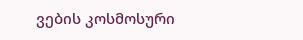ვების კოსმოსური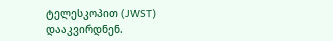ტელესკოპით (JWST) დააკვირდნენ.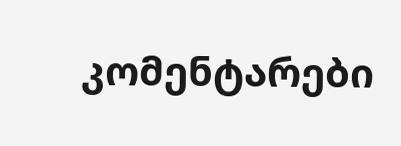კომენტარები